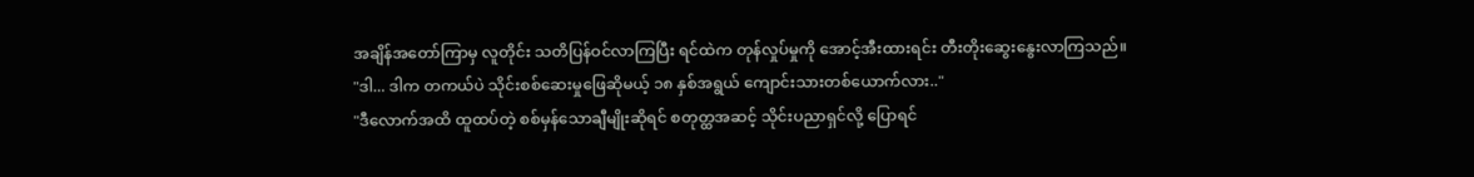အချိန်အတော်ကြာမှ လူတိုင်း သတိပြန်ဝင်လာကြပြီး ရင်ထဲက တုန်လှုပ်မှုကို အောင့်အီးထားရင်း တီးတိုးဆွေးနွေးလာကြသည်။
"ဒါ... ဒါက တကယ်ပဲ သိုင်းစစ်ဆေးမှုဖြေဆိုမယ့် ၁၈ နှစ်အရွယ် ကျောင်းသားတစ်ယောက်လား.."
"ဒီလောက်အထိ ထူထပ်တဲ့ စစ်မှန်သောချီမျိုးဆိုရင် စတုတ္ထအဆင့် သိုင်းပညာရှင်လို့ ပြောရင်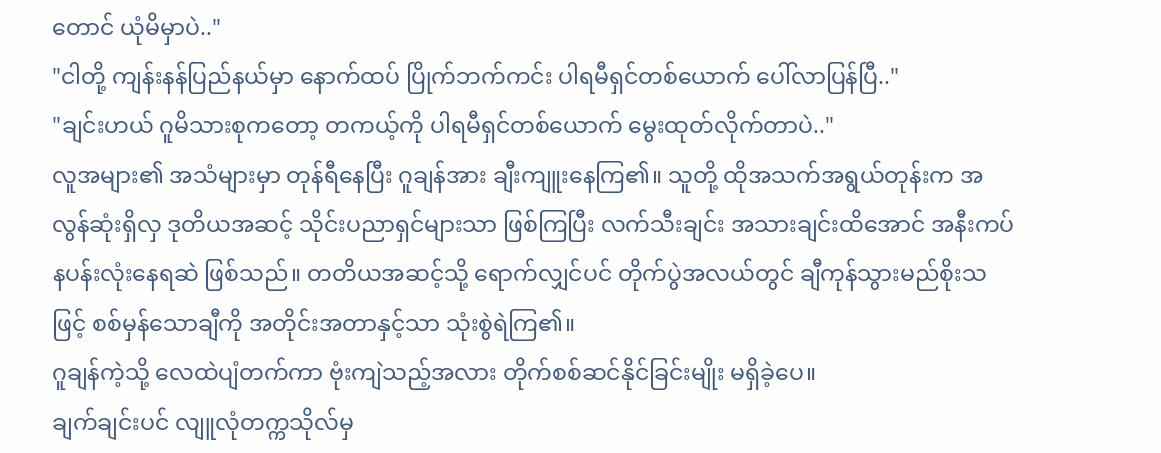တောင် ယုံမိမှာပဲ.."
"ငါတို့ ကျန်းနန်ပြည်နယ်မှာ နောက်ထပ် ပြိုက်ဘက်ကင်း ပါရမီရှင်တစ်ယောက် ပေါ်လာပြန်ပြီ.."
"ချင်းဟယ် ဂူမိသားစုကတော့ တကယ့်ကို ပါရမီရှင်တစ်ယောက် မွေးထုတ်လိုက်တာပဲ.."
လူအများ၏ အသံများမှာ တုန်ရီနေပြီး ဂူချန်အား ချီးကျူးနေကြ၏။ သူတို့ ထိုအသက်အရွယ်တုန်းက အလွန်ဆုံးရှိလှ ဒုတိယအဆင့် သိုင်းပညာရှင်များသာ ဖြစ်ကြပြီး လက်သီးချင်း အသားချင်းထိအောင် အနီးကပ် နပန်းလုံးနေရဆဲ ဖြစ်သည်။ တတိယအဆင့်သို့ ရောက်လျှင်ပင် တိုက်ပွဲအလယ်တွင် ချီကုန်သွားမည်စိုးသဖြင့် စစ်မှန်သောချီကို အတိုင်းအတာနှင့်သာ သုံးစွဲရဲကြ၏။
ဂူချန်ကဲ့သို့ လေထဲပျံတက်ကာ ဗုံးကျဲသည့်အလား တိုက်စစ်ဆင်နိုင်ခြင်းမျိုး မရှိခဲ့ပေ။
ချက်ချင်းပင် လျူလုံတက္ကသိုလ်မှ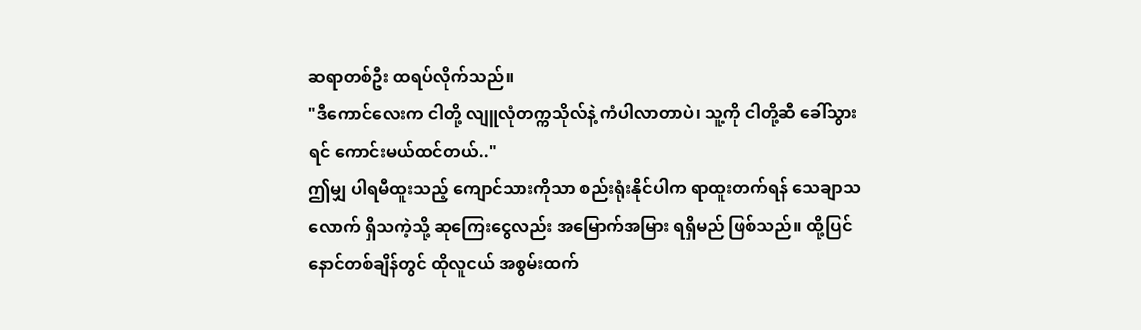ဆရာတစ်ဦး ထရပ်လိုက်သည်။
"ဒီကောင်လေးက ငါတို့ လျူလုံတက္ကသိုလ်နဲ့ ကံပါလာတာပဲ၊ သူ့ကို ငါတို့ဆီ ခေါ်သွားရင် ကောင်းမယ်ထင်တယ်.."
ဤမျှ ပါရမီထူးသည့် ကျောင်သားကိုသာ စည်းရုံးနိုင်ပါက ရာထူးတက်ရန် သေချာသလောက် ရှိသကဲ့သို့ ဆုကြေးငွေလည်း အမြောက်အမြား ရရှိမည် ဖြစ်သည်။ ထို့ပြင် နောင်တစ်ချိန်တွင် ထိုလူငယ် အစွမ်းထက်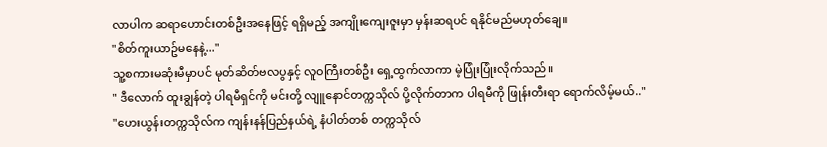လာပါက ဆရာဟောင်းတစ်ဦးအနေဖြင့် ရရှိမည့် အကျိုးကျေးဇူးမှာ မှန်းဆရပင် ရနိုင်မည်မဟုတ်ချေ။
"စိတ်ကူးယာဥ်မနေနဲ့..."
သူ့စကားမဆုံးမီမှာပင် မုတ်ဆိတ်ဗလပွနှင့် လူဝကြီးတစ်ဦး ရှေ့ထွက်လာကာ မဲ့ပြုံးပြုံးလိုက်သည်။
" ဒီလောက် ထူးချွန်တဲ့ ပါရမီရှင်ကို မင်းတို့ လျူနောင်တက္ကသိုလ် ပို့လိုက်တာက ပါရမီကို ဖြုန်းတီးရာ ရောက်လိမ့်မယ်.."
"ဟေးယွန်းတက္ကသိုလ်က ကျန်းနန်ပြည်နယ်ရဲ့ နံပါတ်တစ် တက္ကသိုလ်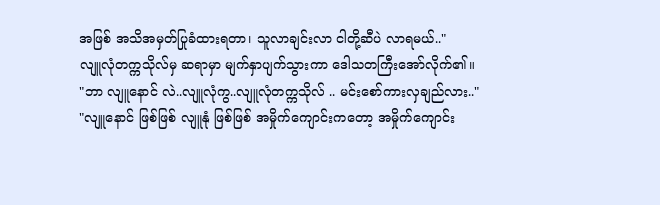အဖြစ် အသိအမှတ်ပြုခံထားရတာ၊ သူလာချင်းလာ ငါတို့ဆီပဲ လာရမယ်.."
လျူလုံတက္ကသိုလ်မှ ဆရာမှာ မျက်နှာပျက်သွားကာ ဒေါသတကြီးအော်လိုက်၏။
"ဘာ လျူနောင် လဲ..လျူလုံကွ..လျူလုံတက္ကသိုလ် .. မင်းစော်ကားလှချည်လား.."
"လျူနောင် ဖြစ်ဖြစ် လျူနုံ ဖြစ်ဖြစ် အမှိုက်ကျောင်းကတော့ အမှိုက်ကျောင်း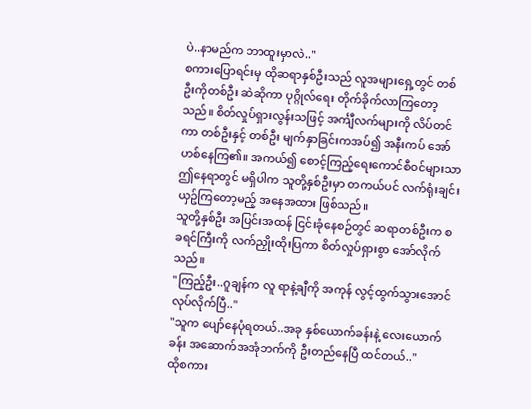ပဲ..နာမည်က ဘာထူးမှာလဲ.."
စကားပြောရင်းမှ ထိုဆရာနှစ်ဦးသည် လူအများရှေ့တွင် တစ်ဦးကိုတစ်ဦး ဆဲဆိုကာ ပုဂ္ဂိုလ်ရေး တိုက်ခိုက်လာကြတော့သည်။ စိတ်လှုပ်ရှားလွန်းသဖြင့် အင်္ကျီလက်များကို လိပ်တင်ကာ တစ်ဦးနှင့် တစ်ဦး မျက်နှာခြင်းကအပ်၍ အနီးကပ် အော်ဟစ်နေကြ၏။ အကယ်၍ စောင့်ကြည့်ရေးကောင်စီဝင်များသာ ဤနေရာတွင် မရှိပါက သူတို့နှစ်ဦးမှာ တကယ်ပင် လက်ရုံးချင်းယှဥ်ကြတော့မည့် အနေအထား ဖြစ်သည်။
သူတို့နှစ်ဦး အပြင်းအထန် ငြင်းခုံနေစဉ်တွင် ဆရာတစ်ဦးက စခရင်ကြီးကို လက်ညှိုးထိုးပြကာ စိတ်လှုပ်ရှားစွာ အော်လိုက်သည်။
"ကြည့်ဦး..ဂူချန်က လူ ရာနဲ့ချီကို အကုန် လွင့်ထွက်သွားအောင် လုပ်လိုက်ပြီ.."
"သူက ပျော်နေပုံရတယ်..အခု နှစ်ယောက်ခန်းနဲ့ လေးယောက်ခန်း အဆောက်အအုံဘက်ကို ဦးတည်နေပြီ ထင်တယ်.."
ထိုစကား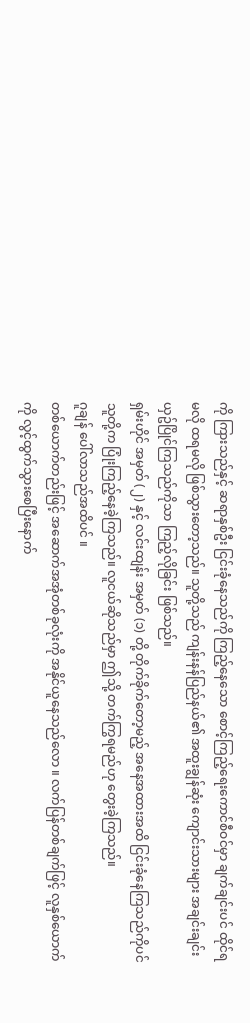ကို ကြားသည်နှင့် ဆရာနှစ်ဦး ငြင်းခုံနေသည်ကို ကြည့်နေသော စောင့်ကြည့်ရေးကောင်စီဝင်မှာ ချက်ချင်းပင် ထိုင်ရမလို ထရမလို ဖြစ်သွားတော့သည်။ သူတို့သည် ကျန်းနန်ပြည်နယ်၏ အထူးချွန်ဆုံး ကျောင်းသားများ အချင်းချင်း ယှဥ်ပြိုင်ကြသည်ကိုသာ ကြည့်လိုခြင်း ဖြစ်သည်။
ရှမ်းဟိုင် အမှတ် (၂) နှင့် လင်းထျန်း အမှတ် (၁) တို့ တိုက်ခိုက်တော့မည့် အနေအထားအထိ ငြင်းခုံနေကြသည်ကိုပင် သူတို့က ပြုံးကြည့်နေခဲ့ကြသည်။ လူငယ်ဆိုသည်မှာ ဤသို့ တက်ကြွရမည်ဟု တွေးခဲ့ကြသည်။
ဂူချန် ပေါ်လာသည်အထိပင် ။
တစ်ယောက်တည်းဖြင့် အဆောက်အအုံတစ်ခုလုံးကို အနိုင်ယူနေသည်လော ။ လက်ပြန်တစ်ချက်ဖြင့် လူနှစ်ယောက်ကို လွင့်ထွက်သွားစေပြီးနောက်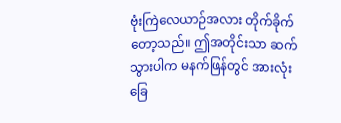ဗုံးကြဲလေယာဉ်အလား တိုက်ခိုက်တော့သည်။ ဤအတိုင်းသာ ဆက်သွားပါက မနက်ဖြန်တွင် အားလုံး ခြေ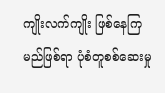ကျိုးလက်ကျိုး ဖြစ်နေကြမည်ဖြစ်ရာ ပုံစံတူစစ်ဆေးမှု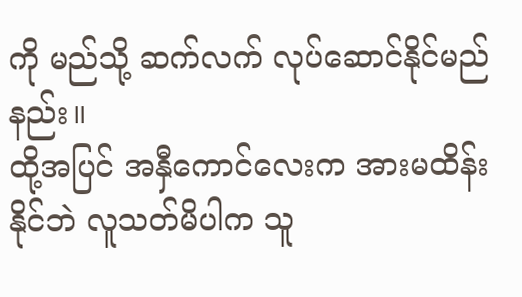ကို မည်သို့ ဆက်လက် လုပ်ဆောင်နိုင်မည်နည်း။
ထို့အပြင် အနှီကောင်လေးက အားမထိန်းနိုင်ဘဲ လူသတ်မိပါက သူ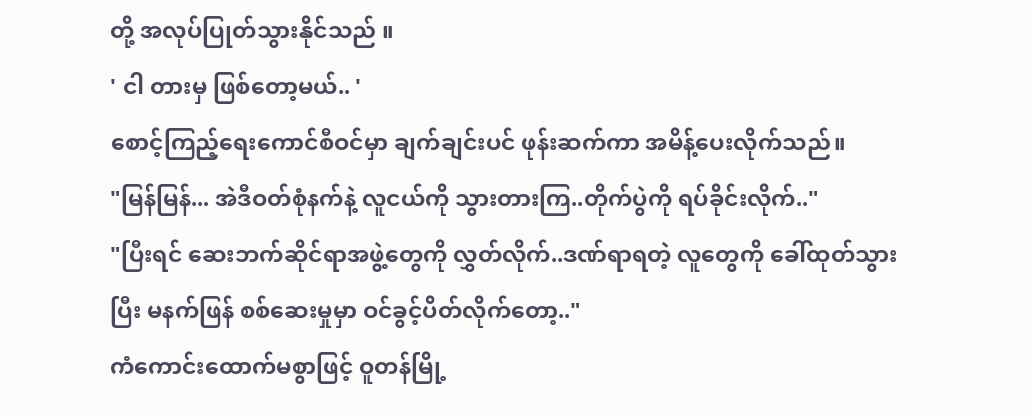တို့ အလုပ်ပြုတ်သွားနိုင်သည် ။
' ငါ တားမှ ဖြစ်တော့မယ်.. '
စောင့်ကြည့်ရေးကောင်စီဝင်မှာ ချက်ချင်းပင် ဖုန်းဆက်ကာ အမိန့်ပေးလိုက်သည်။
"မြန်မြန်... အဲဒီဝတ်စုံနက်နဲ့ လူငယ်ကို သွားတားကြ..တိုက်ပွဲကို ရပ်ခိုင်းလိုက်.."
"ပြီးရင် ဆေးဘက်ဆိုင်ရာအဖွဲ့တွေကို လွှတ်လိုက်..ဒဏ်ရာရတဲ့ လူတွေကို ခေါ်ထုတ်သွားပြီး မနက်ဖြန် စစ်ဆေးမှုမှာ ဝင်ခွင့်ပိတ်လိုက်တော့.."
ကံကောင်းထောက်မစွာဖြင့် ဝူတန်မြို့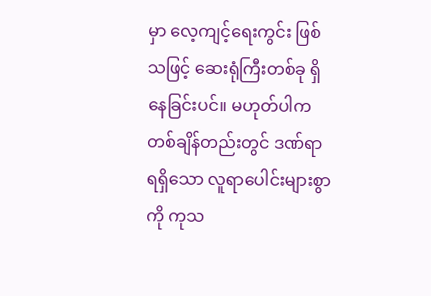မှာ လေ့ကျင့်ရေးကွင်း ဖြစ်သဖြင့် ဆေးရုံကြီးတစ်ခု ရှိနေခြင်းပင်။ မဟုတ်ပါက တစ်ချိန်တည်းတွင် ဒဏ်ရာရရှိသော လူရာပေါင်းများစွာကို ကုသ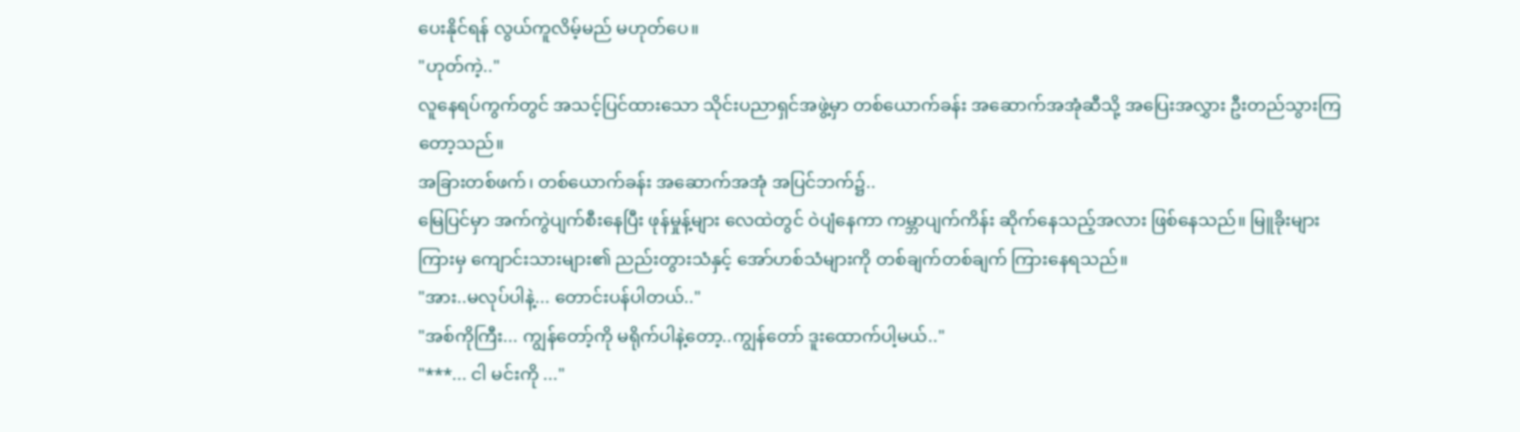ပေးနိုင်ရန် လွယ်ကူလိမ့်မည် မဟုတ်ပေ။
"ဟုတ်ကဲ့.."
လူနေရပ်ကွက်တွင် အသင့်ပြင်ထားသော သိုင်းပညာရှင်အဖွဲ့မှာ တစ်ယောက်ခန်း အဆောက်အအုံဆီသို့ အပြေးအလွှား ဦးတည်သွားကြတော့သည်။
အခြားတစ်ဖက်၊ တစ်ယောက်ခန်း အဆောက်အအုံ အပြင်ဘက်၌..
မြေပြင်မှာ အက်ကွဲပျက်စီးနေပြီး ဖုန်မှုန့်များ လေထဲတွင် ဝဲပျံနေကာ ကမ္ဘာပျက်ကိန်း ဆိုက်နေသည့်အလား ဖြစ်နေသည်။ မြူခိုးများကြားမှ ကျောင်းသားများ၏ ညည်းတွားသံနှင့် အော်ဟစ်သံများကို တစ်ချက်တစ်ချက် ကြားနေရသည်။
"အား..မလုပ်ပါနဲ့... တောင်းပန်ပါတယ်.."
"အစ်ကိုကြီး... ကျွန်တော့်ကို မရိုက်ပါနဲ့တော့..ကျွန်တော် ဒူးထောက်ပါ့မယ်.."
"***... ငါ မင်းကို ..."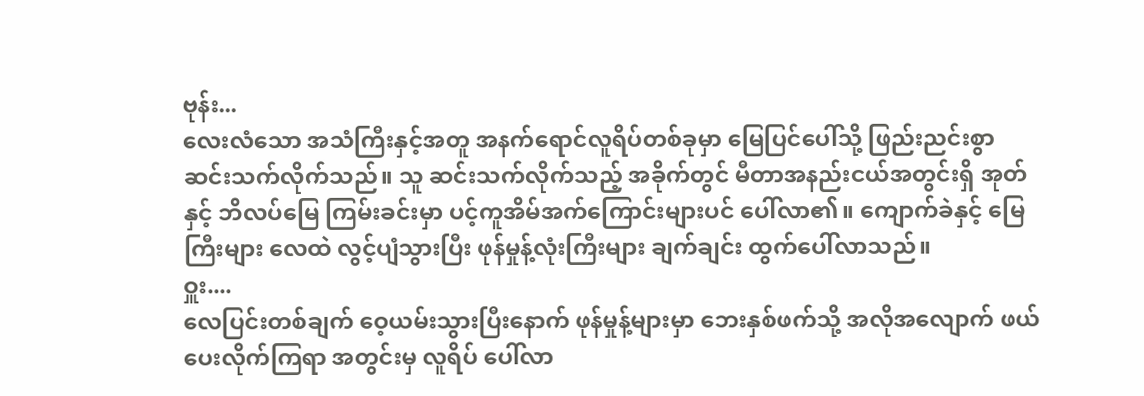ဗုန်း...
လေးလံသော အသံကြီးနှင့်အတူ အနက်ရောင်လူရိပ်တစ်ခုမှာ မြေပြင်ပေါ်သို့ ဖြည်းညင်းစွာ ဆင်းသက်လိုက်သည်။ သူ ဆင်းသက်လိုက်သည့် အခိုက်တွင် မီတာအနည်းငယ်အတွင်းရှိ အုတ်နှင့် ဘိလပ်မြေ ကြမ်းခင်းမှာ ပင့်ကူအိမ်အက်ကြောင်းများပင် ပေါ်လာ၏။ ကျောက်ခဲနှင့် မြေကြီးများ လေထဲ လွင့်ပျံသွားပြီး ဖုန်မှုန့်လုံးကြီးများ ချက်ချင်း ထွက်ပေါ်လာသည်။
ဝှူး....
လေပြင်းတစ်ချက် ဝေ့ယမ်းသွားပြီးနောက် ဖုန်မှုန့်များမှာ ဘေးနှစ်ဖက်သို့ အလိုအလျောက် ဖယ်ပေးလိုက်ကြရာ အတွင်းမှ လူရိပ် ပေါ်လာ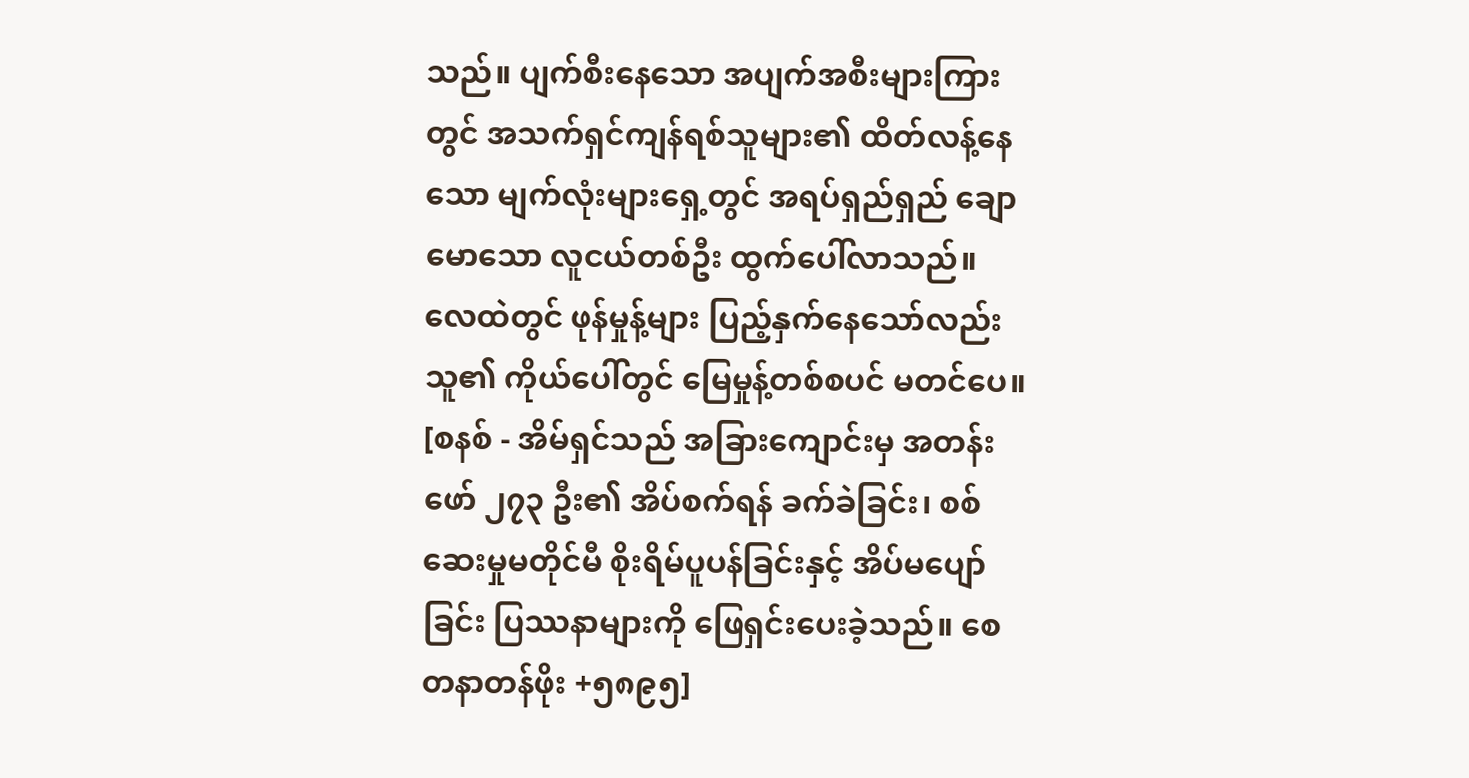သည်။ ပျက်စီးနေသော အပျက်အစီးများကြားတွင် အသက်ရှင်ကျန်ရစ်သူများ၏ ထိတ်လန့်နေသော မျက်လုံးများရှေ့တွင် အရပ်ရှည်ရှည် ချောမောသော လူငယ်တစ်ဦး ထွက်ပေါ်လာသည်။ လေထဲတွင် ဖုန်မှုန့်များ ပြည့်နှက်နေသော်လည်း သူ၏ ကိုယ်ပေါ်တွင် မြေမှုန့်တစ်စပင် မတင်ပေ။
[စနစ် - အိမ်ရှင်သည် အခြားကျောင်းမှ အတန်းဖော် ၂၇၃ ဦး၏ အိပ်စက်ရန် ခက်ခဲခြင်း၊ စစ်ဆေးမှုမတိုင်မီ စိုးရိမ်ပူပန်ခြင်းနှင့် အိပ်မပျော်ခြင်း ပြဿနာများကို ဖြေရှင်းပေးခဲ့သည်။ စေတနာတန်ဖိုး +၅၈၉၅]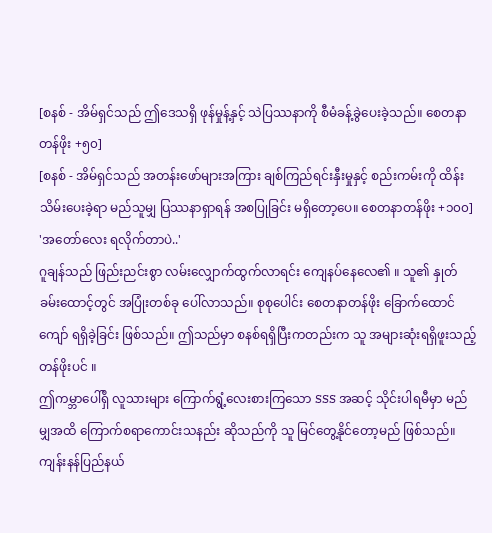[စနစ် - အိမ်ရှင်သည် ဤဒေသရှိ ဖုန်မှုန့်နှင့် သဲပြဿနာကို စီမံခန့်ခွဲပေးခဲ့သည်။ စေတနာတန်ဖိုး +၅၀]
[စနစ် - အိမ်ရှင်သည် အတန်းဖော်များအကြား ချစ်ကြည်ရင်းနှီးမှုနှင့် စည်းကမ်းကို ထိန်းသိမ်းပေးခဲ့ရာ မည်သူမျှ ပြဿနာရှာရန် အစပြုခြင်း မရှိတော့ပေ။ စေတနာတန်ဖိုး +၁၀၀]
'အတော်လေး ရလိုက်တာပဲ..'
ဂူချန်သည် ဖြည်းညင်းစွာ လမ်းလျှောက်ထွက်လာရင်း ကျေနပ်နေလေ၏ ။ သူ၏ နှုတ်ခမ်းထောင့်တွင် အပြုံးတစ်ခု ပေါ်လာသည်။ စုစုပေါင်း စေတနာတန်ဖိုး ခြောက်ထောင်ကျော် ရရှိခဲ့ခြင်း ဖြစ်သည်။ ဤသည်မှာ စနစ်ရရှိပြီးကတည်းက သူ အများဆုံးရရှိဖူးသည့် တန်ဖိုးပင် ။
ဤကမ္ဘာပေါ်ရှိ လူသားများ ကြောက်ရွံ့လေးစားကြသော SSS အဆင့် သိုင်းပါရမီမှာ မည်မျှအထိ ကြောက်စရာကောင်းသနည်း ဆိုသည်ကို သူ မြင်တွေ့နိုင်တော့မည် ဖြစ်သည်။ ကျန်းနန်ပြည်နယ်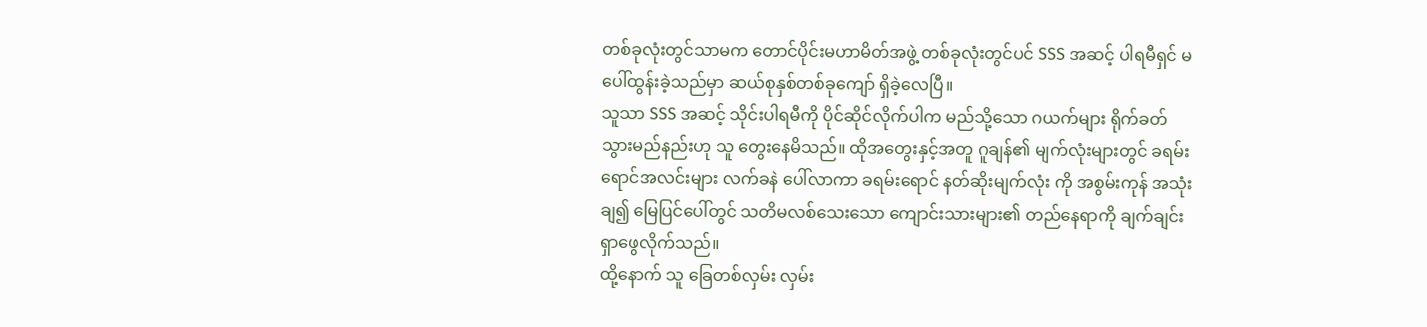တစ်ခုလုံးတွင်သာမက တောင်ပိုင်းမဟာမိတ်အဖွဲ့ တစ်ခုလုံးတွင်ပင် SSS အဆင့် ပါရမီရှင် မပေါ်ထွန်းခဲ့သည်မှာ ဆယ်စုနှစ်တစ်ခုကျော် ရှိခဲ့လေပြီ။
သူသာ SSS အဆင့် သိုင်းပါရမီကို ပိုင်ဆိုင်လိုက်ပါက မည်သို့သော ဂယက်များ ရိုက်ခတ်သွားမည်နည်းဟု သူ တွေးနေမိသည်။ ထိုအတွေးနှင့်အတူ ဂူချန်၏ မျက်လုံးများတွင် ခရမ်းရောင်အလင်းများ လက်ခနဲ ပေါ်လာကာ ခရမ်းရောင် နတ်ဆိုးမျက်လုံး ကို အစွမ်းကုန် အသုံးချ၍ မြေပြင်ပေါ်တွင် သတိမလစ်သေးသော ကျောင်းသားများ၏ တည်နေရာကို ချက်ချင်း ရှာဖွေလိုက်သည်။
ထို့နောက် သူ ခြေတစ်လှမ်း လှမ်း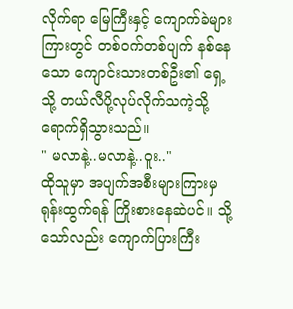လိုက်ရာ မြေကြီးနှင့် ကျောက်ခဲများကြားတွင် တစ်ဝက်တစ်ပျက် နစ်နေသော ကျောင်းသားတစ်ဦး၏ ရှေ့သို့ တယ်လီပို့လုပ်လိုက်သကဲ့သို့ ရောက်ရှိသွားသည်။
" မလာနဲ့..မလာနဲ့..ဝူး.."
ထိုသူမှာ အပျက်အစီးများကြားမှ ရုန်းထွက်ရန် ကြိုးစားနေဆဲပင်။ သို့သော်လည်း ကျောက်ပြားကြီး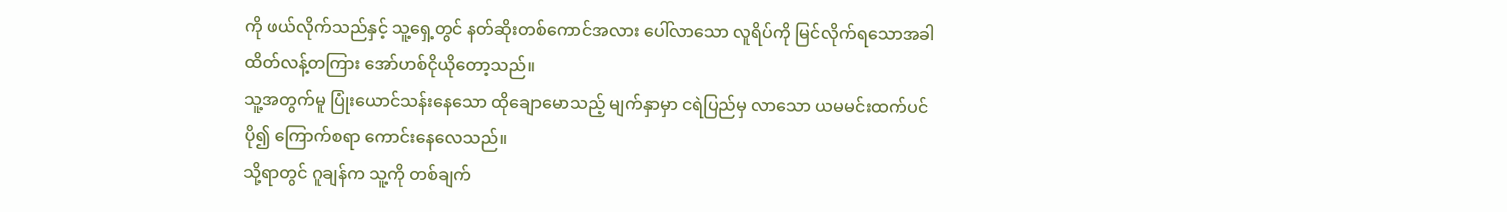ကို ဖယ်လိုက်သည်နှင့် သူ့ရှေ့တွင် နတ်ဆိုးတစ်ကောင်အလား ပေါ်လာသော လူရိပ်ကို မြင်လိုက်ရသောအခါ ထိတ်လန့်တကြား အော်ဟစ်ငိုယိုတော့သည်။
သူ့အတွက်မူ ပြုံးယောင်သန်းနေသော ထိုချောမောသည့် မျက်နှာမှာ ငရဲပြည်မှ လာသော ယမမင်းထက်ပင် ပို၍ ကြောက်စရာ ကောင်းနေလေသည်။
သို့ရာတွင် ဂူချန်က သူ့ကို တစ်ချက်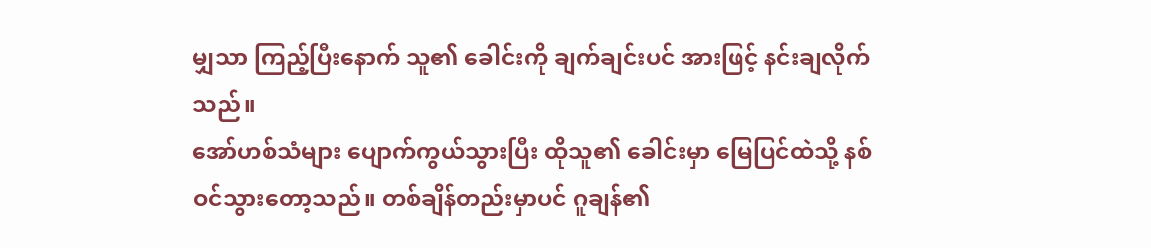မျှသာ ကြည့်ပြီးနောက် သူ၏ ခေါင်းကို ချက်ချင်းပင် အားဖြင့် နင်းချလိုက်သည်။
အော်ဟစ်သံများ ပျောက်ကွယ်သွားပြီး ထိုသူ၏ ခေါင်းမှာ မြေပြင်ထဲသို့ နစ်ဝင်သွားတော့သည်။ တစ်ချိန်တည်းမှာပင် ဂူချန်၏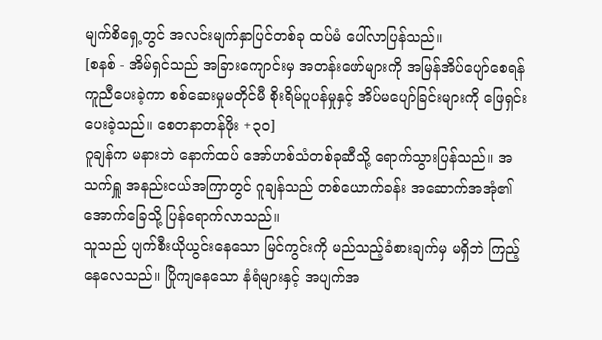မျက်စိရှေ့တွင် အလင်းမျက်နှာပြင်တစ်ခု ထပ်မံ ပေါ်လာပြန်သည်။
[စနစ် - အိမ်ရှင်သည် အခြားကျောင်းမှ အတန်းဖော်များကို အမြန်အိပ်ပျော်စေရန် ကူညီပေးခဲ့ကာ စစ်ဆေးမှုမတိုင်မီ စိုးရိမ်ပူပန်မှုနှင့် အိပ်မပျော်ခြင်းများကို ဖြေရှင်းပေးခဲ့သည်။ စေတနာတန်ဖိုး +၃၀]
ဂူချန်က မနားဘဲ နောက်ထပ် အော်ဟစ်သံတစ်ခုဆီသို့ ရောက်သွားပြန်သည်။ အသက်ရှူ အနည်းငယ်အကြာတွင် ဂူချန်သည် တစ်ယောက်ခန်း အဆောက်အအုံ၏ အောက်ခြေသို့ ပြန်ရောက်လာသည်။
သူသည် ပျက်စီးယိုယွင်းနေသော မြင်ကွင်းကို မည်သည့်ခံစားချက်မှ မရှိဘဲ ကြည့်နေလေသည်။ ပြိုကျနေသော နံရံများနှင့် အပျက်အ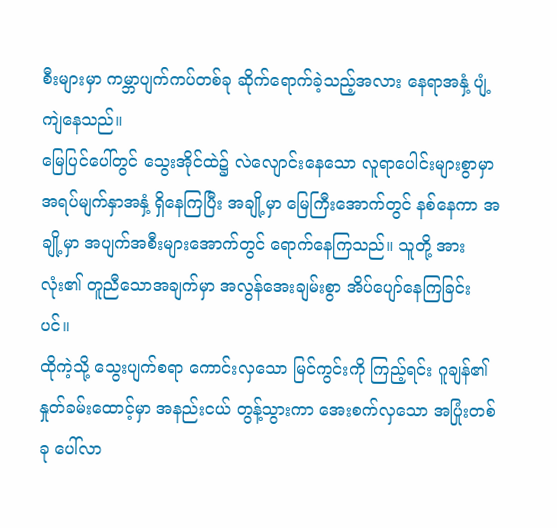စီးများမှာ ကမ္ဘာပျက်ကပ်တစ်ခု ဆိုက်ရောက်ခဲ့သည့်အလား နေရာအနှံ့ ပျံ့ကျဲနေသည်။
မြေပြင်ပေါ်တွင် သွေးအိုင်ထဲ၌ လဲလျောင်းနေသော လူရာပေါင်းများစွာမှာ အရပ်မျက်နှာအနှံ့ ရှိနေကြပြီး အချို့မှာ မြေကြီးအောက်တွင် နစ်နေကာ အချို့မှာ အပျက်အစီးများအောက်တွင် ရောက်နေကြသည်။ သူတို့ အားလုံး၏ တူညီသောအချက်မှာ အလွန်အေးချမ်းစွာ အိပ်ပျော်နေကြခြင်းပင်။
ထိုကဲ့သို့ သွေးပျက်စရာ ကောင်းလှသော မြင်ကွင်းကို ကြည့်ရင်း ဂူချန်၏ နှုတ်ခမ်းထောင့်မှာ အနည်းငယ် တွန့်သွားကာ အေးစက်လှသော အပြုံးတစ်ခု ပေါ်လာ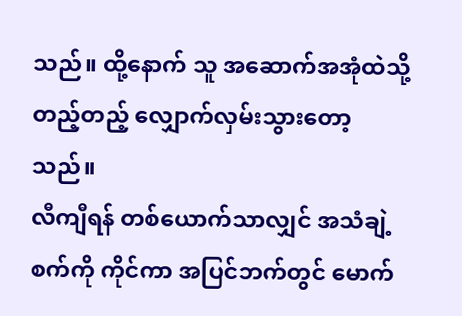သည်။ ထို့နောက် သူ အဆောက်အအုံထဲသို့ တည့်တည့် လျှောက်လှမ်းသွားတော့သည်။
လီကျီရန် တစ်ယောက်သာလျှင် အသံချဲ့စက်ကို ကိုင်ကာ အပြင်ဘက်တွင် မောက်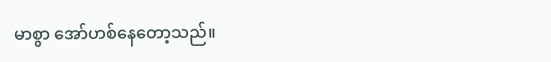မာစွာ အော်ဟစ်နေတော့သည်။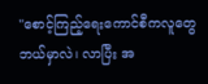"စောင့်ကြည့်ရေးကောင်စီကလူတွေ ဘယ်မှာလဲ၊ လာပြီး အ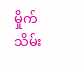မှိုက်သိမ်း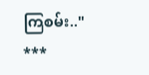ကြစမ်း.."
***